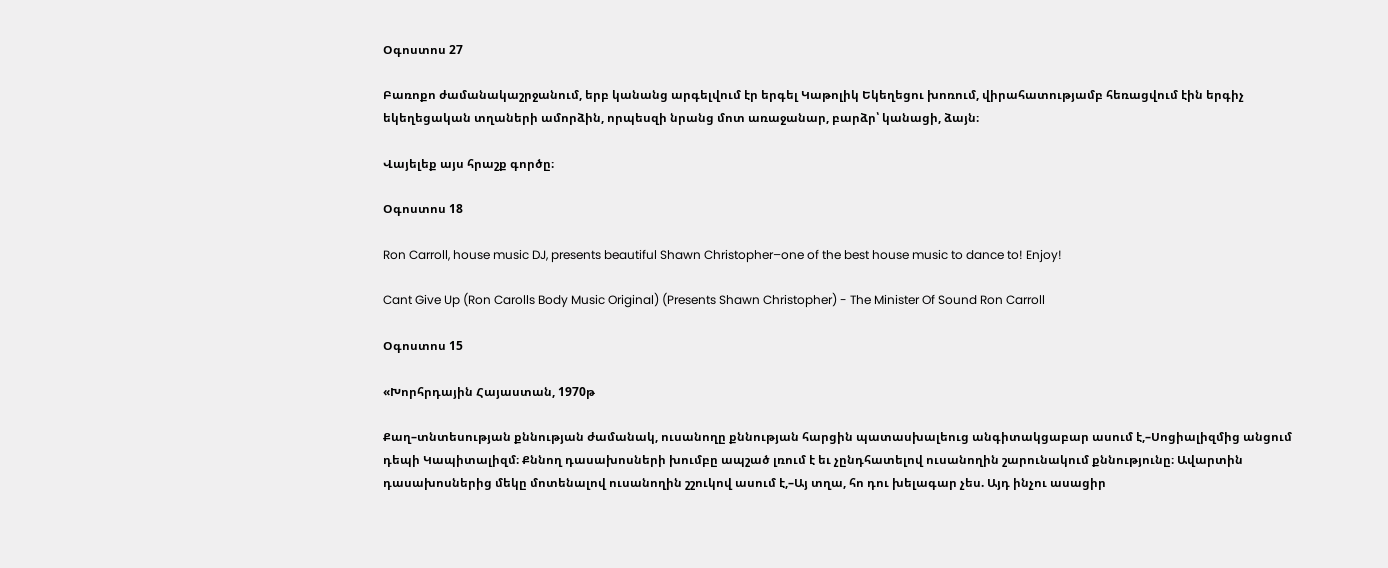Օգոստոս 27

Բառոքո ժամանակաշրջանում, երբ կանանց արգելվում էր երգել Կաթոլիկ Եկեղեցու խոռում, վիրահատությամբ հեռացվում էին երգիչ եկեղեցական տղաների ամորձին, որպեսզի նրանց մոտ առաջանար, բարձր՝ կանացի, ձայն։

Վայելեք այս հրաշք գործը։

Օգոստոս 18

Ron Carroll, house music DJ, presents beautiful Shawn Christopher–one of the best house music to dance to! Enjoy!

Cant Give Up (Ron Carolls Body Music Original) (Presents Shawn Christopher) - The Minister Of Sound Ron Carroll

Օգոստոս 15

«Խորհրդային Հայաստան, 1970թ

Քաղ–տնտեսության քննության ժամանակ, ուսանողը քննության հարցին պատասխալեուց անգիտակցաբար ասում է,–Սոցիալիզմից անցում դեպի Կապիտալիզմ։ Քննող դասախոսների խումբը ապշած լռում է եւ չընդհատելով ուսանողին շարունակում քննությունը։ Ավարտին դասախոսներից մեկը մոտենալով ուսանողին շշուկով ասում է,–Այ տղա, հո դու խելագար չես. Այդ ինչու ասացիր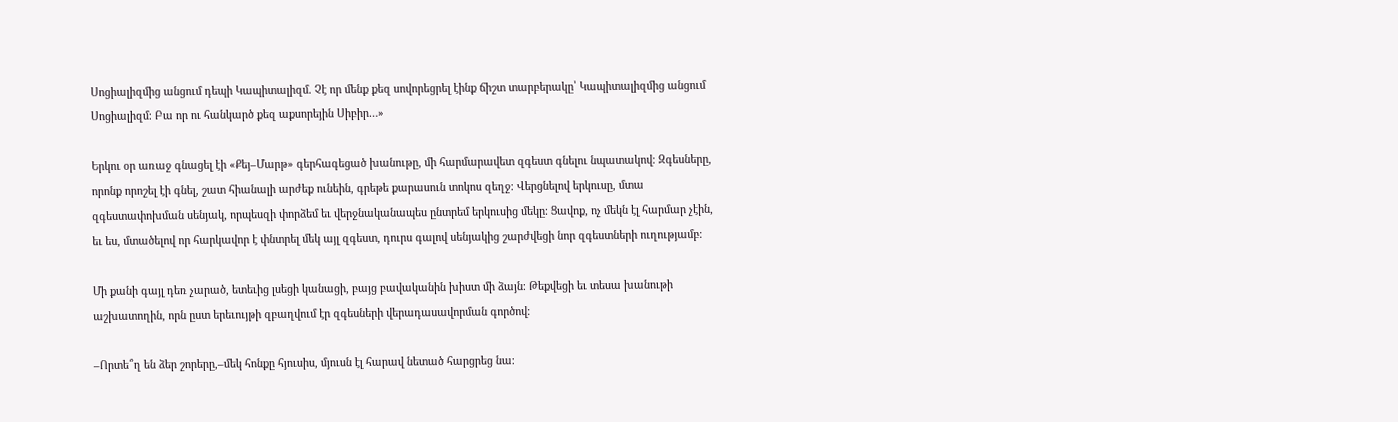Սոցիալիզմից անցում դեպի Կապիտալիզմ. Չէ որ մենք քեզ սովորեցրել էինք ճիշտ տարբերակը՝ Կապիտալիզմից անցում Սոցիալիզմ։ Բա որ ու հանկարծ քեզ աքսորեյին Սիբիր…»

Երկու օր առաջ գնացել էի «Քեյ–Մարթ» գերհագեցած խանութը, մի հարմարավետ զգեստ գնելու նպատակով։ Զգեսները, որոնք որոշել էի գնել, շատ հիանալի արժեք ունեին, գրեթե քարասուն տոկոս զեղջ։ Վերցնելով երկուսը, մտա զգեստափոխման սենյակ, որպեսզի փորձեմ եւ վերջնականապես ընտրեմ երկուսից մեկը։ Ցավոք, ոչ մեկն էլ հարմար չէին, եւ ես, մտածելով որ հարկավոր է փնտրել մեկ այլ զգեստ, դուրս գալով սենյակից շարժվեցի նոր զգեստների ուղությամբ։

Մի քանի գայլ դեռ չարած, ետեւից լսեցի կանացի, բայց բավականին խիստ մի ձայն։ Թեքվեցի եւ տեսա խանութի աշխատողին, որն ըստ երեւույթի զբաղվում էր զգեսների վերադասավորման գործով։

–Որտե՞ղ են ձեր շորերը,–մեկ հոնքը հյուսիս, մյուսն էլ հարավ նետած հարցրեց նա։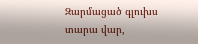Զարմացած գլուխս տարա վար,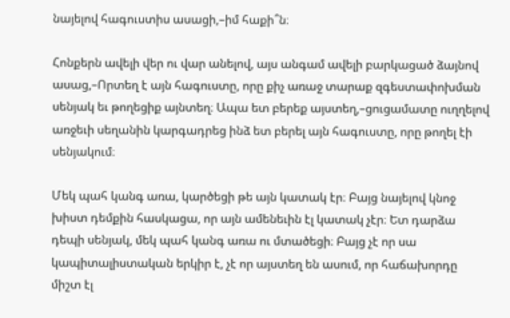նայելով հագուստիս ասացի,–իմ հաքի՞ն։

Հոնքերն ավելի վեր ու վար անելով, այս անգամ ավելի բարկացած ձայնով ասաց,–Որտեղ է այն հագուստը, որը քիչ առաջ տարաք զգեստափոխման սենյակ եւ թողեցիք այնտեղ։ Ապա ետ բերեք այստեղ,–ցուցամատը ուղղելով առջեւի սեղանին կարգադրեց ինձ ետ բերել այն հագուստը, որը թողել էի սենյակում։

Մեկ պահ կանգ առա, կարծեցի թե այն կատակ էր։ Բայց նայելով կնոջ խիստ դեմքին հասկացա, որ այն ամենեւին էլ կատակ չէր։ Ետ դարձա դեպի սենյակ, մեկ պահ կանգ առա ու մտածեցի։ Բայց չէ որ սա կապիտալիստական երկիր է, չէ որ այստեղ են ասում, որ հաճախորդը միշտ էլ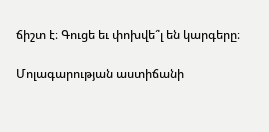ճիշտ է։ Գուցե եւ փոխվե՞լ են կարգերը։

Մոլագարության աստիճանի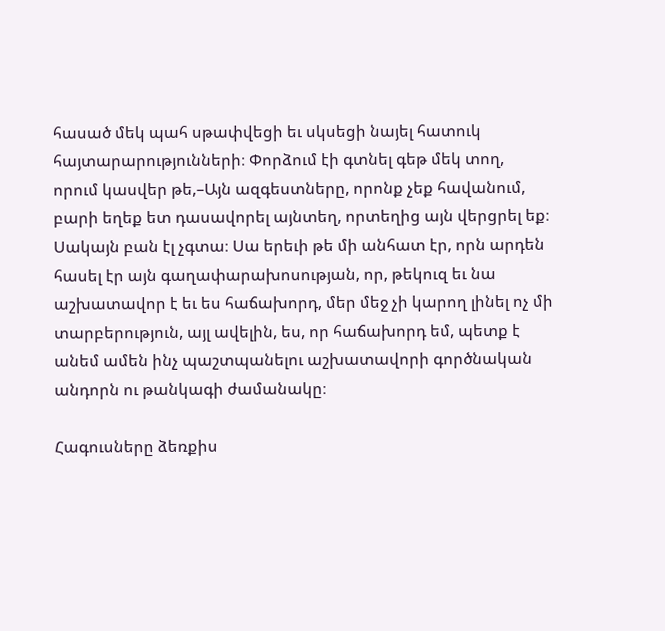հասած մեկ պահ սթափվեցի եւ սկսեցի նայել հատուկ հայտարարությունների։ Փորձում էի գտնել գեթ մեկ տող, որում կասվեր թե,–Այն ազգեստները, որոնք չեք հավանում, բարի եղեք ետ դասավորել այնտեղ, որտեղից այն վերցրել եք։ Սակայն բան էլ չգտա։ Սա երեւի թե մի անհատ էր, որն արդեն հասել էր այն գաղափարախոսության, որ, թեկուզ եւ նա աշխատավոր է եւ ես հաճախորդ, մեր մեջ չի կարող լինել ոչ մի տարբերություն, այլ ավելին, ես, որ հաճախորդ եմ, պետք է անեմ ամեն ինչ պաշտպանելու աշխատավորի գործնական անդորն ու թանկագի ժամանակը։

Հագուսները ձեռքիս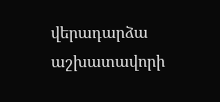վերադարձա աշխատավորի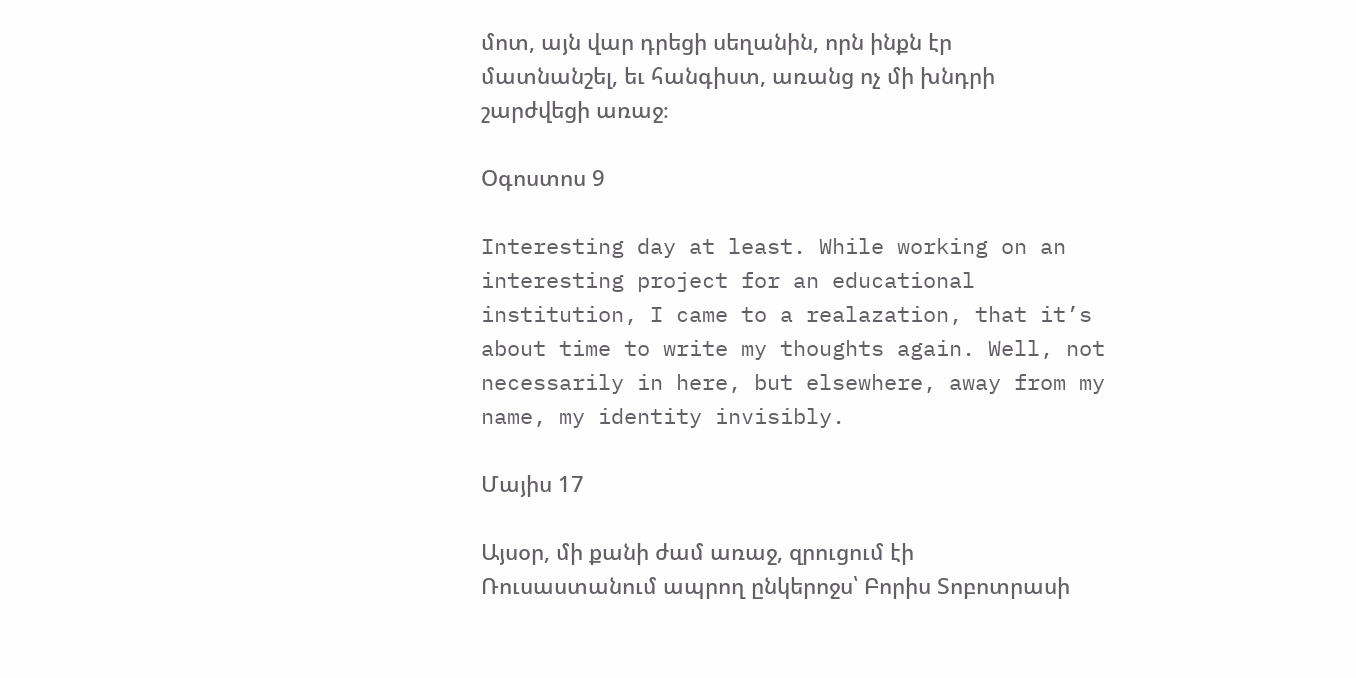մոտ, այն վար դրեցի սեղանին, որն ինքն էր մատնանշել, եւ հանգիստ, առանց ոչ մի խնդրի շարժվեցի առաջ։

Օգոստոս 9

Interesting day at least. While working on an interesting project for an educational institution, I came to a realazation, that it’s about time to write my thoughts again. Well, not necessarily in here, but elsewhere, away from my name, my identity invisibly.

Մայիս 17

Այսօր, մի քանի ժամ առաջ, զրուցում էի Ռուսաստանում ապրող ընկերոջս՝ Բորիս Տոբոտրասի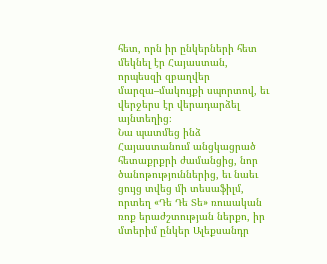հետ, որն իր ընկերների հետ մեկնել էր Հայաստան, որպեսզի զբաղվեր մարզա–մակույքի սպորտով, եւ վերջերս էր վերադարձել այնտեղից։
Նա պատմեց ինձ Հայաստանում անցկացրած հետաքրքրի ժամանցից, նոր ծանոթություններից, եւ նաեւ ցույց տվեց մի տեսաֆիլմ, որտեղ «Դե Դե Տե» ռուսական ռոք երաժշտության ներքո, իր մտերիմ ընկեր Ալեքսանդր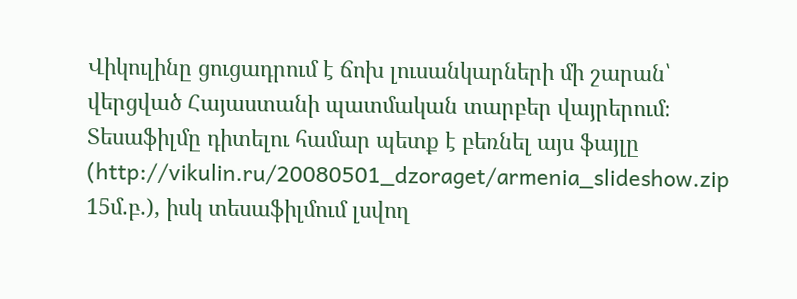Վիկուլինը ցուցադրում է ճոխ լուսանկարների մի շարան՝ վերցված Հայաստանի պատմական տարբեր վայրերում։
Տեսաֆիլմը դիտելու համար պետք է բեռնել այս ֆայլը (http://vikulin.ru/20080501_dzoraget/armenia_slideshow.zip 15մ.բ.), իսկ տեսաֆիլմում լսվող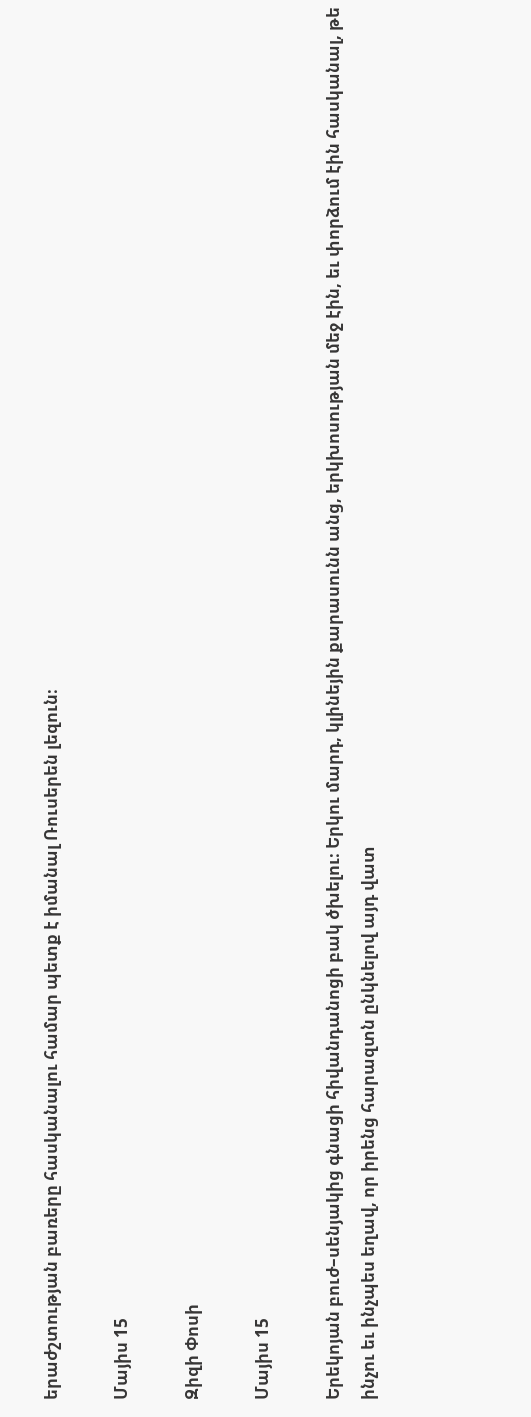երաժշտության բառերը հասկանալու համար պետք է իմանալ Ռուսերեն լեզուն։

Մայիս 15

Զիզի Փոսի

Մայիս 15

Երեկոյան բուժ–սենյակից գնացի հիվանդանոցի բակ ծխելու։ Երկու մարդ, կլինեյին քարասունն անց, երկխոսության մեջ էին, եւ փորձում էին հասկանալ, թե ինչու եւ ինչպես եղավ, որ իրենց հարազտն ընկնելով այդ վատ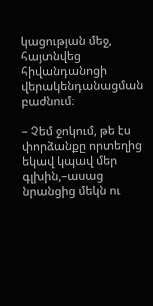կացության մեջ, հայտնվեց հիվանդանոցի վերակենդանացման բաժնում։

– Չեմ ջոկում, թե էս փորձանքը որտեղից եկավ կպավ մեր գլխին,–ասաց նրանցից մեկն ու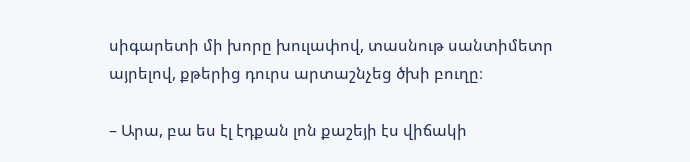սիգարետի մի խորը խուլափով, տասնութ սանտիմետր այրելով, քթերից դուրս արտաշնչեց ծխի բուղը։

– Արա, բա ես էլ էդքան լոն քաշեյի էս վիճակի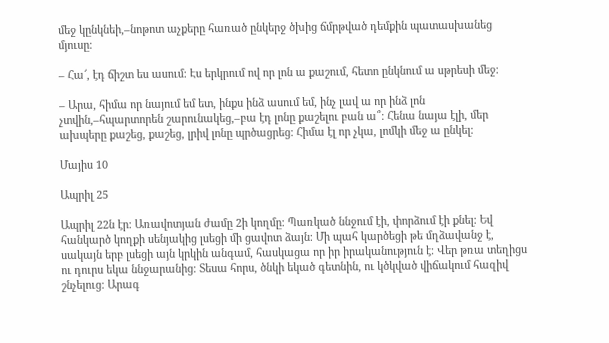մեջ կընկնեի,–նոթոտ աչքերը հառած ընկերջ ծխից ճմրթված դեմքին պատասխանեց մյուսը։

– Հա՜, էդ ճիշտ ես ասում։ Էս երկրում ով որ լոն ա քաշում, հետո ընկնում ա սթրեսի մեջ։

– Արա, հիմա որ նայում եմ ետ, ինքս ինձ ասում եմ, ինչ լավ ա որ ինձ լոն չտվին,–հպարտորեն շարունակեց,–բա էդ լոնը քաշելու բան ա՞։ Հենա նայա էլի, մեր ախպերը քաշեց, քաշեց, լրիվ լոնը պրծացրեց։ Հիմա էլ որ չկա, լոմկի մեջ ա ընկել։

Մայիս 10

Ապրիլ 25

Ապրիլ 22ն էր։ Առավոտյան ժամը 2ի կողմը։ Պառկած ննջում էի, փորձում էի քնել։ Եվ հանկարծ կողքի սենյակից լսեցի մի ցավոտ ձայն։ Մի պահ կարծեցի թե մղձավանջ է, սակայն երբ լսեցի այն կրկին անգամ, հասկացա որ իր իրականություն է։ Վեր թռա տեղիցս ու դուրս եկա ննջարանից։ Տեսա հորս, ծնկի եկած գետնին, ու կծկված վիճակում հազիվ շնչելուց։ Արագ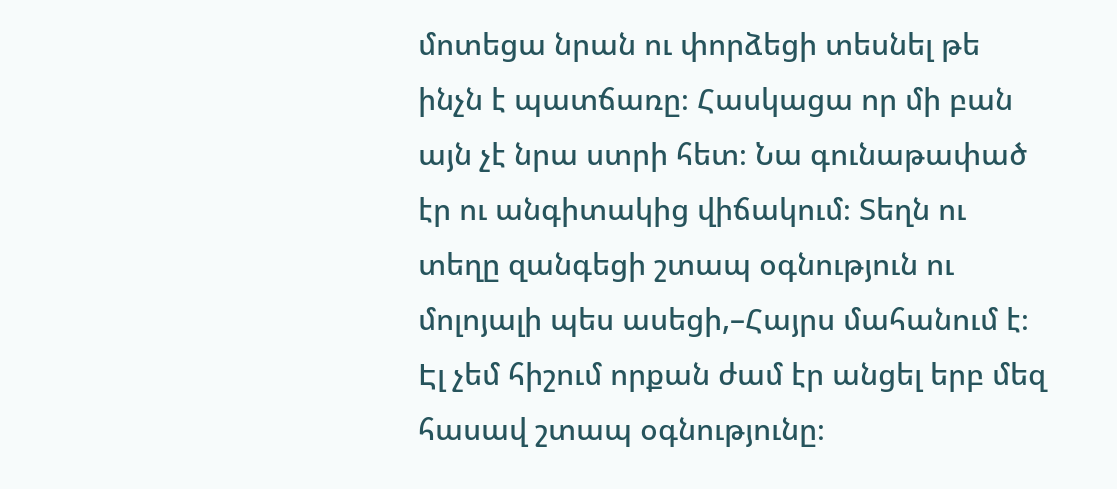մոտեցա նրան ու փորձեցի տեսնել թե ինչն է պատճառը։ Հասկացա որ մի բան այն չէ նրա ստրի հետ։ Նա գունաթափած էր ու անգիտակից վիճակում։ Տեղն ու տեղը զանգեցի շտապ օգնություն ու մոլոյալի պես ասեցի,–Հայրս մահանում է։
Էլ չեմ հիշում որքան ժամ էր անցել երբ մեզ հասավ շտապ օգնությունը։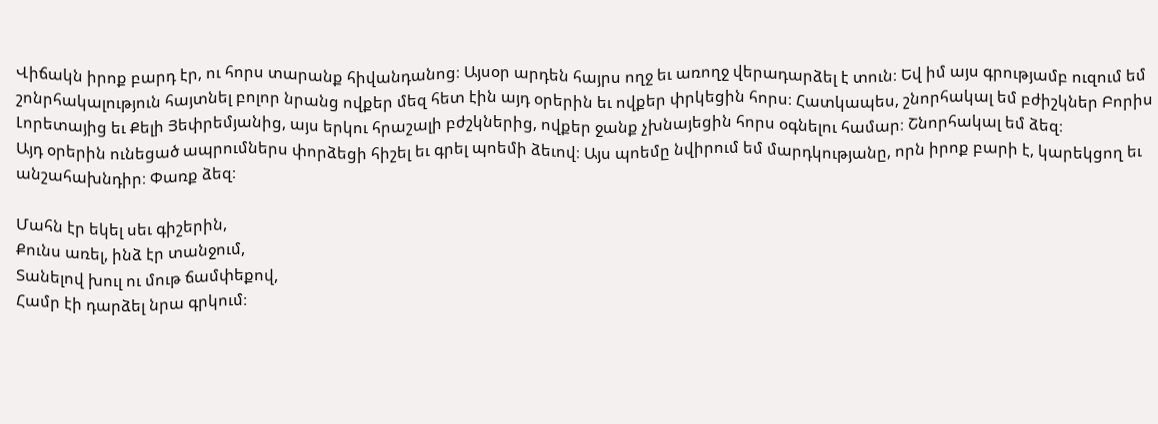Վիճակն իրոք բարդ էր, ու հորս տարանք հիվանդանոց։ Այսօր արդեն հայրս ողջ եւ առողջ վերադարձել է տուն։ Եվ իմ այս գրությամբ ուզում եմ շոնրհակալություն հայտնել բոլոր նրանց ովքեր մեզ հետ էին այդ օրերին եւ ովքեր փրկեցին հորս։ Հատկապես, շնորհակալ եմ բժիշկներ Բորիս Լորետայից եւ Քելի Յեփրեմյանից, այս երկու հրաշալի բժշկներից, ովքեր ջանք չխնայեցին հորս օգնելու համար։ Շնորհակալ եմ ձեզ։
Այդ օրերին ունեցած ապրումներս փորձեցի հիշել եւ գրել պոեմի ձեւով։ Այս պոեմը նվիրում եմ մարդկությանը, որն իրոք բարի է, կարեկցող եւ անշահախնդիր։ Փառք ձեզ։

Մահն էր եկել սեւ գիշերին,
Քունս առել, ինձ էր տանջում,
Տանելով խուլ ու մութ ճամփեքով,
Համր էի դարձել նրա գրկում։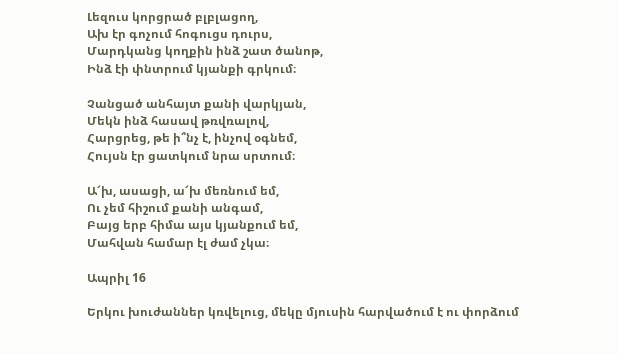Լեզուս կորցրած բլբլացող,
Ախ էր գոչում հոգուցս դուրս,
Մարդկանց կողքին ինձ շատ ծանոթ,
Ինձ էի փնտրում կյանքի գրկում։

Չանցած անհայտ քանի վարկյան,
Մեկն ինձ հասավ թռվռալով,
Հարցրեց, թե ի՞նչ է, ինչով օգնեմ,
Հույսն էր ցատկում նրա սրտում։

Ա՜խ, ասացի, ա՜խ մեռնում եմ,
Ու չեմ հիշում քանի անգամ,
Բայց երբ հիմա այս կյանքում եմ,
Մահվան համար էլ ժամ չկա։

Ապրիլ 16

Երկու խուժաններ կռվելուց, մեկը մյուսին հարվածում է ու փորձում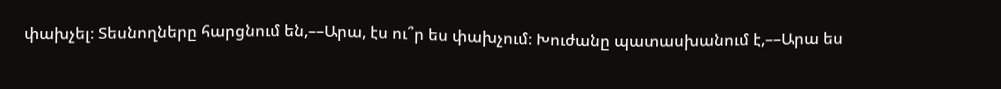փախչել։ Տեսնողները հարցնում են,––Արա, էս ու՞ր ես փախչում։ Խուժանը պատասխանում է,––Արա ես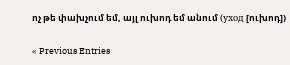ոչ թե փախչում եմ, այլ ուխոդ եմ անում (уход [ուխոդ])

« Previous Entries